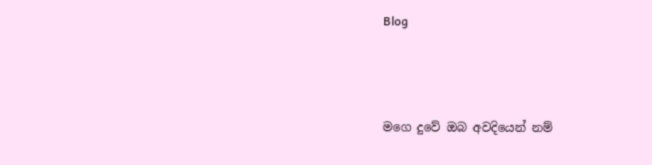Blog



මගෙ දුවේ ඔබ අවදියෙන් නම්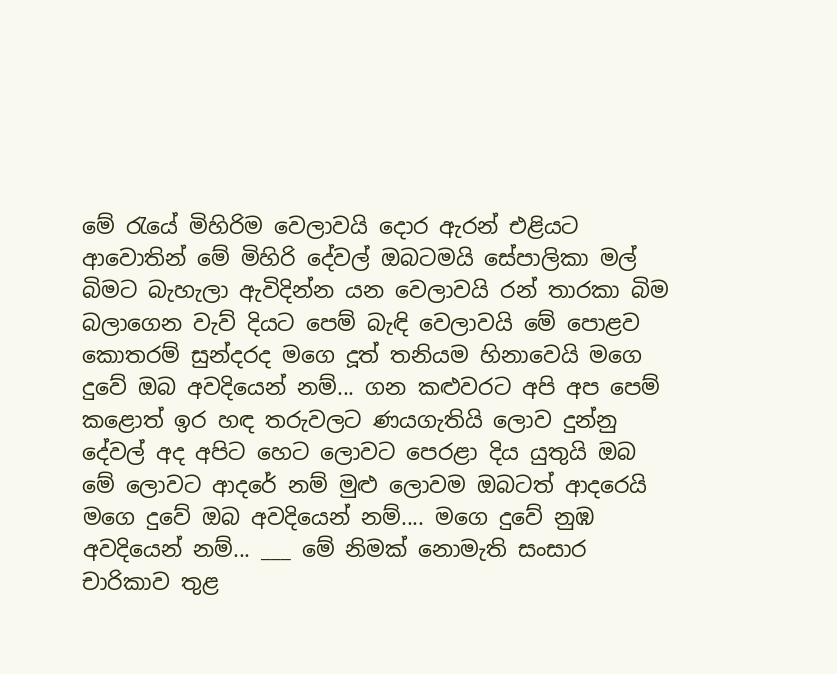මේ රැයේ මිහිරිම වෙලාවයි දොර ඇරන් එළියට ආවොතින් මේ මිහිරි දේවල් ඔබටමයි සේපාලිකා මල් බිමට බැහැලා ඇවිදින්න යන වෙලාවයි රන් තාරකා බිම බලාගෙන වැව් දියට පෙම් බැඳි වෙලාවයි මේ පොළව කොතරම් සුන්දරද මගෙ දූත් තනියම හිනාවෙයි මගෙ දුවේ ඔබ අවදියෙන් නම්... ගන කළුවරට අපි අප පෙම් කළොත් ඉර හඳ තරුවලට ණයගැතියි ලොව දුන්නු දේවල් අද අපිට හෙට ලොවට පෙරළා දිය යුතුයි ඔබ මේ ලොවට ආදරේ නම් මුළු ලොවම ඔබටත් ආදරෙයි මගෙ දුවේ ඔබ අවදියෙන් නම්.... මගෙ දුවේ නුඹ අවදියෙන් නම්... ___ මේ නිමක් නොමැති සංසාර චාරිකාව තුළ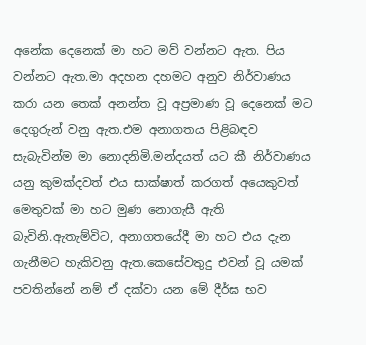අනේක දෙනෙක් මා හට මව් වන්නට ඇත. පිය වන්නට ඇත.මා අදහන දහමට අනුව නිර්වාණය කරා යන තෙක් අනන්ත වූ අප්‍රමාණ වූ දෙනෙක් මට දෙගුරුන් වනු ඇත.එම අනාගතය පිළිබඳව සැබැවින්ම මා නොදනිමි.මන්දයත් යට කී නිර්වාණය යනු කුමක්දවත් එය සාක්ෂාත් කරගත් අයෙකුවත් මෙතුවක් මා හට මුණ නොගැසී ඇති බැවිනි.ඇතැම්විට, අනාගතයේදී මා හට එය දැන ගැනීමට හැකිවනු ඇත.කෙසේවතුදු එවන් වූ යමක් පවතින්නේ නම් ඒ දක්වා යන මේ දීර්ඝ භව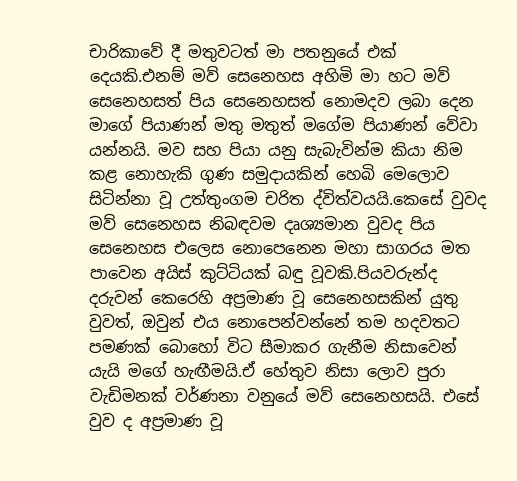චාරිකාවේ දී මතුවටත් මා පතනුයේ එක් දෙයකි.එනම් මව් සෙනෙහස අහිමි මා හට මව් සෙනෙහසත් පිය සෙනෙහසත් නොමදව ලබා දෙන මාගේ පියාණන් මතු මතුත් මගේම පියාණන් වේවා යන්නයි. මව සහ පියා යනු සැබැවින්ම කියා නිම කළ නොහැකි ගුණ සමුදායකින් හෙබි මෙලොව සිටින්නා වූ උත්තුංගම චරිත ද්විත්වයයි.කෙසේ වුවද මව් සෙනෙහස නිබඳවම දෘශ්‍යමාන වුවද පිය සෙනෙහස එලෙස නොපෙනෙන මහා සාගරය මත පාවෙන අයිස් කුට්ටියක් බඳු වූවකි.පියවරුන්ද දරුවන් කෙරෙහි අප්‍රමාණ වූ සෙනෙහසකින් යුතු වුවත්, ඔවුන් එය නොපෙන්වන්නේ තම හදවතට පමණක් බොහෝ විට සීමාකර ගැනීම නිසාවෙන් යැයි මගේ හැඟීමයි.ඒ හේතුව නිසා ලොව පුරා වැඩිමනක් වර්ණනා වනුයේ මව් සෙනෙහසයි. එසේ වුව ද අප්‍රමාණ වූ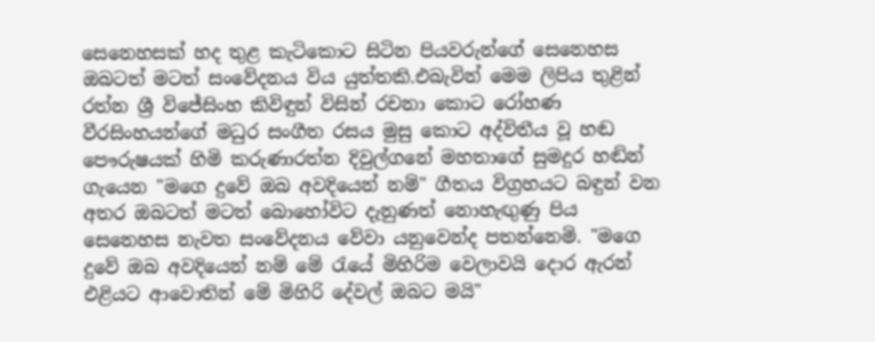සෙනෙහසක් හද තුළ කැටිකොට සිටින පියවරුන්ගේ සෙනෙහස ඔබටත් මටත් සංවේදනය විය යුත්තකි.එබැවින් මෙම ලිපිය තුළින් රත්න ශ්‍රී විජේසිංහ කිවිඳුන් විසින් රචනා කොට රෝහණ වීරසිංහයන්ගේ මධුර සංගීත රසය මුසු කොට අද්විතීය වූ හඬ පෞරුෂයක් හිමි කරුණාරත්න දිවුල්ගනේ මහතාගේ සුමදුර හඬින් ගැයෙන "මගෙ දුවේ ඔබ අවදියෙන් නම්" ගීතය විග්‍රහයට බඳුන් වන අතර ඔබටත් මටත් බොහෝවිට දැනුණත් නොහැඟුණු පිය සෙනෙහස නැවත සංවේදනය වේවා යනුවෙන්ද පතන්නෙමි. "මගෙ දුවේ ඔබ අවදියෙන් නම් මේ රැයේ මිහිරිම වෙලාවයි දොර ඇරන් එළියට ආවොතින් මේ මිහිරි දේවල් ඔබට මයි"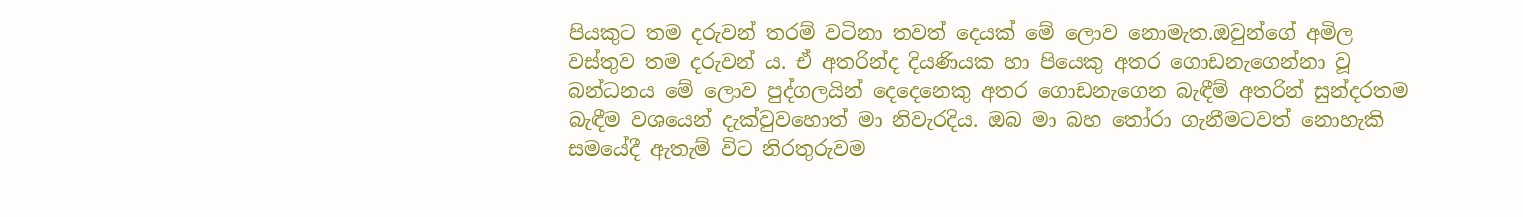පියකුට තම දරුවන් තරම් වටිනා තවත් දෙයක් මේ ලොව නොමැත.ඔවුන්ගේ අමිල වස්තුව තම දරුවන් ය. ඒ අතරින්ද දියණියක හා පියෙකු අතර ගොඩනැගෙන්නා වූ බන්ධනය මේ ලොව පුද්ගලයින් දෙදෙනෙකු අතර ගොඩනැගෙන බැඳීම් අතරින් සුන්දරතම බැඳීම වශයෙන් දැක්වුවහොත් මා නිවැරදිය. ඔබ මා බහ තෝරා ගැනීමටවත් නොහැකි සමයේදී ඇතැම් විට නිරතුරුවම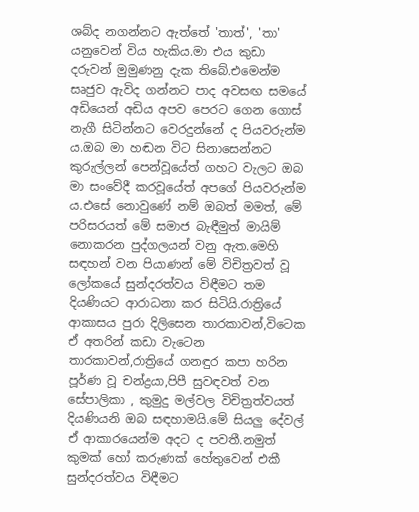ශබ්ද නගන්නට ඇත්තේ 'තාත්', 'තා' යනුවෙන් විය හැකිය.මා එය කුඩා දරුවන් මුමුණනු දැක තිබේ.එමෙන්ම සෘජුව ඇවිද ගන්නට පාද අවසඟ සමයේ අඩියෙන් අඩිය අපව පෙරට ගෙන ගොස් නැගී සිටින්නට වෙරදුන්නේ ද පියවරුන්ම ය.ඔබ මා හඬන විට සිනාසෙන්නට කුරුල්ලන් පෙන්වූයේත් ගහට වැලට ඔබ මා සංවේදී කරවූයේත් අපගේ පියවරුන්ම ය.එසේ නොවුණේ නම් ඔබත් මමත්, මේ පරිසරයත් මේ සමාජ බැඳීමුත් මායිම් නොකරන පුද්ගලයන් වනු ඇත.මෙහි සඳහන් වන පියාණන් මේ විචිත්‍රවත් වූ ලෝකයේ සුන්දරත්වය විඳීමට තම දියණියට ආරාධනා කර සිටියි.රාත්‍රියේ ආකාසය පුරා දිලිසෙන තාරකාවන්,විටෙක ඒ අතරින් කඩා වැටෙන තාරකාවන්,රාත්‍රියේ ගනඳුර කපා හරින පූර්ණ වූ චන්ද්‍රයා,පිපී සුවඳවත් වන සේපාලිකා , කුමුදු මල්වල විචිත්‍රත්වයත් දියණියනි ඔබ සඳහාමයි.මේ සියලු දේවල් ඒ ආකාරයෙන්ම අදට ද පවතී.නමුත් කුමක් හෝ කරුණක් හේතුවෙන් එකී සුන්දරත්වය විඳීමට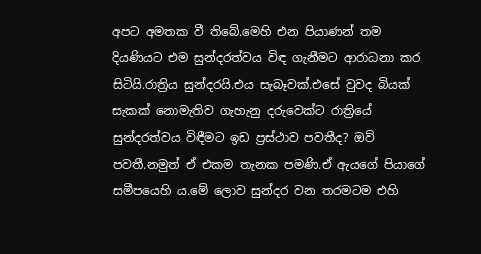අපට අමතක වී තිබේ.මෙහි එන පියාණන් තම දියණියට එම සුන්දරත්වය විඳ ගැනීමට ආරාධනා කර සිටියි.රාත්‍රිය සුන්දරයි.එය සැබෑවක්.එසේ වුවද බියක් සැකක් නොමැතිව ගැහැනු දරුවෙක්ට රාත්‍රියේ සුන්දරත්වය විඳීමට ඉඩ ප්‍රස්ථාව පවතීද? ඔව් පවතී.නමුත් ඒ එකම තැනක පමණි.ඒ ඇයගේ පියාගේ සමීපයෙහි ය.මේ ලොව සුන්දර වන තරමටම එහි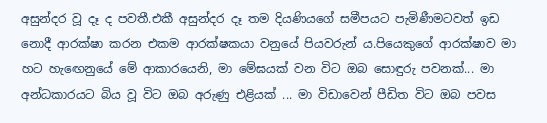අසුන්දර වූ දෑ ද පවතී.එකී අසුන්දර දෑ තම දියණියගේ සමීපයට පැමිණීමටවත් ඉඩ නොදී ආරක්ෂා කරන එකම ආරක්ෂකයා වනුයේ පියවරුන් ය.පියෙකුගේ ආරක්ෂාව මා හට හැඟෙනුයේ මේ ආකාරයෙනි, මා මේඝයක් වන විට ඔබ සොඳුරු පවනක්... මා අන්ධකාරයට බිය වූ විට ඔබ අරුණු එළියක් ... මා විඩාවෙන් පීඩිත විට ඔබ පවස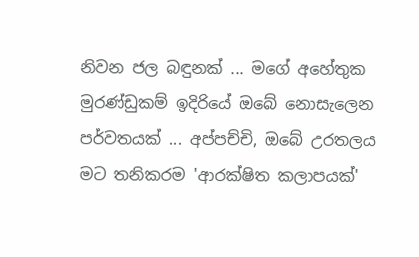නිවන ජල බඳුනක් ... මගේ අහේතුක මුරණ්ඩුකම් ඉදිරියේ ඔබේ නොසැලෙන පර්වතයක් ... අප්පච්චි, ඔබේ උරතලය මට තනිකරම 'ආරක්ෂිත කලාපයක්'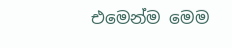එමෙන්ම මෙම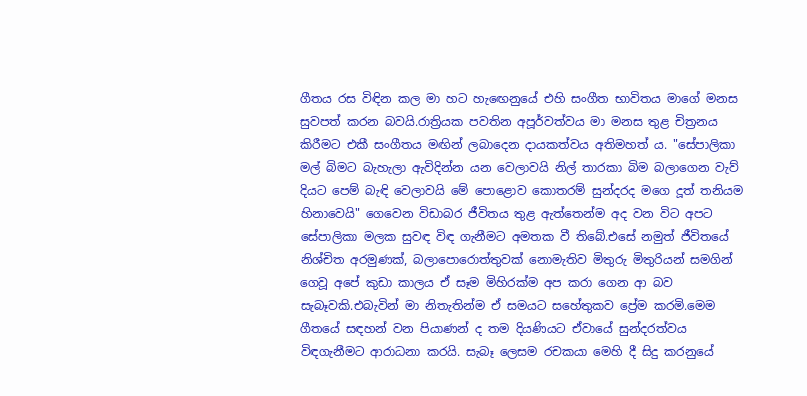ගීතය රස විඳින කල මා හට හැඟෙනුයේ එහි සංගීත භාවිතය මාගේ මනස සුවපත් කරන බවයි.රාත්‍රියක පවතින අපූර්වත්වය මා මනස තුළ චිත්‍රනය කිරීමට එකී සංගීතය මඟින් ලබාදෙන දායකත්වය අතිමහත් ය. "සේපාලිකා මල් බිමට බැහැලා ඇවිදින්න යන වෙලාවයි නිල් තාරකා බිම බලාගෙන වැව් දියට පෙම් බැඳි වෙලාවයි මේ පොළොව කොතරම් සුන්දරද මගෙ දූත් තනියම හිනාවෙයි" ගෙවෙන විඩාබර ජීවිතය තුළ ඇත්තෙන්ම අද වන විට අපට සේපාලිකා මලක සුවඳ විඳ ගැනීමට අමතක වී තිබේ.එසේ නමුත් ජීවිතයේ නිශ්චිත අරමුණක්, බලාපොරොත්තුවක් නොමැතිව මිතුරු මිතුරියන් සමගින් ගෙවූ අපේ කුඩා කාලය ඒ සෑම මිහිරක්ම අප කරා ගෙන ආ බව සැබෑවකි.එබැවින් මා නිතැතින්ම ඒ සමයට සහේතුකව ප්‍රේම කරමි.මෙම ගීතයේ සඳහන් වන පියාණන් ද තම දියණියට ඒවායේ සුන්දරත්වය විඳගැනීමට ආරාධනා කරයි. සැබෑ ලෙසම රචකයා මෙහි දී සිදු කරනුයේ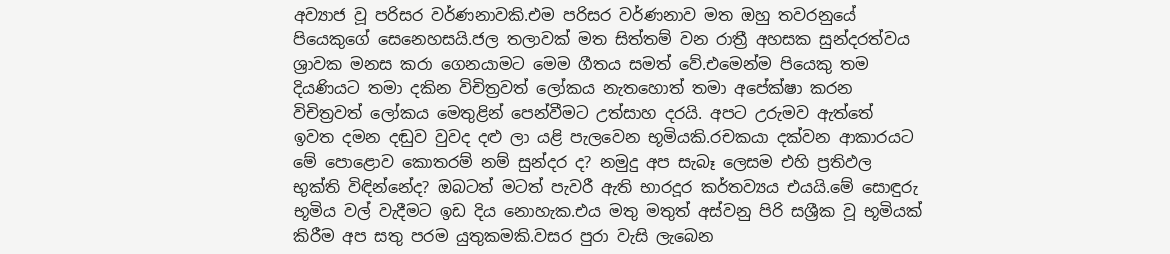අව්‍යාජ වූ පරිසර වර්ණනාවකි.එම පරිසර වර්ණනාව මත ඔහු තවරනුයේ පියෙකුගේ සෙනෙහසයි.ජල තලාවක් මත සිත්තම් වන රාත්‍රී අහසක සුන්දරත්වය ශ්‍රාවක මනස කරා ගෙනයාමට මෙම ගීතය සමත් වේ.එමෙන්ම පියෙකු තම දියණියට තමා දකින විචිත්‍රවත් ලෝකය නැතහොත් තමා අපේක්ෂා කරන විචිත්‍රවත් ලෝකය මෙතුළින් පෙන්වීමට උත්සාහ දරයි. අපට උරුමව ඇත්තේ ඉවත දමන දඬුව වුවද දළු ලා යළි පැලවෙන භූමියකි.රචකයා දක්වන ආකාරයට මේ පොළොව කොතරම් නම් සුන්දර ද? නමුදු අප සැබෑ ලෙසම එහි ප්‍රතිඵල භුක්ති විඳින්නේද? ඔබටත් මටත් පැවරී ඇති භාරදූර කර්තව්‍යය එයයි.මේ සොඳුරු භූමිය වල් වැදීමට ඉඩ දිය නොහැක.එය මතු මතුත් අස්වනු පිරි සශ්‍රීක වූ භූමියක් කිරීම අප සතු පරම යුතුකමකි.වසර පුරා වැසි ලැබෙන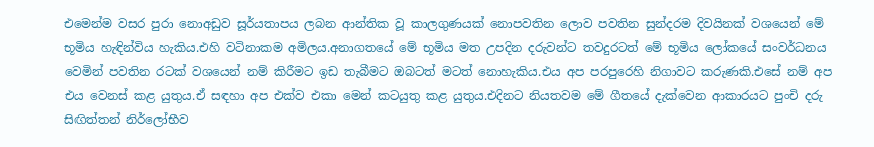එමෙන්ම වසර පුරා නොඅඩුව සූර්යතාපය ලබන ආන්තික වූ කාලගුණයක් නොපවතින ලොව පවතින සුන්දරම දිවයිනක් වශයෙන් මේ භූමිය හැඳින්විය හැකිය.එහි වටිනාකම අමිලය.අනාගතයේ මේ භූමිය මත උපදින දරුවන්ට තවදුරටත් මේ භූමිය ලෝකයේ සංවර්ධනය වෙමින් පවතින රටක් වශයෙන් නම් කිරීමට ඉඩ තැබීමට ඔබටත් මටත් නොහැකිය.එය අප පරපුරෙහි නිගාවට කරුණකි.එසේ නම් අප එය වෙනස් කළ යුතුය.ඒ සඳහා අප එක්ව එකා මෙන් කටයුතු කළ යුතුය.එදිනට නියතවම මේ ගීතයේ දැක්වෙන ආකාරයට පුංචි දරු සිඟිත්තන් නිර්ලෝභීව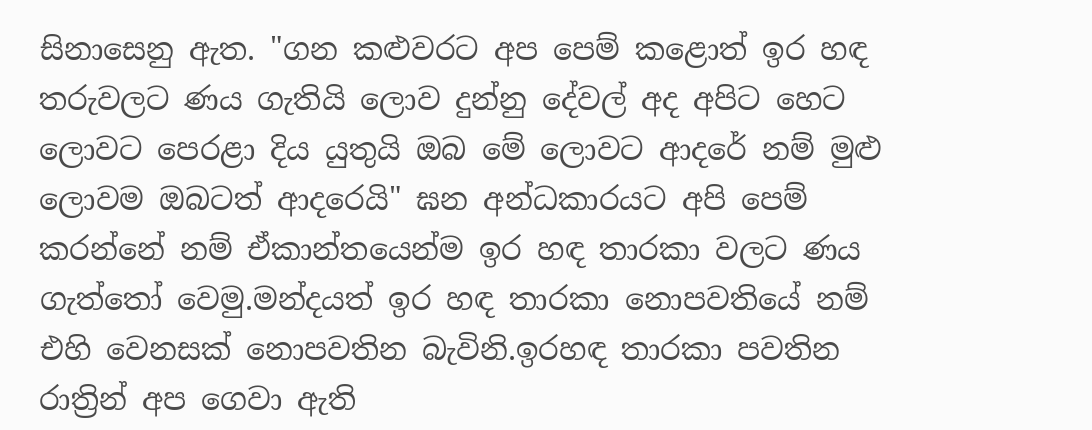සිනාසෙනු ඇත. "ගන කළුවරට අප පෙම් කළොත් ඉර හඳ තරුවලට ණය ගැතියි ලොව දුන්නු දේවල් අද අපිට හෙට ලොවට පෙරළා දිය යුතුයි ඔබ මේ ලොවට ආදරේ නම් මුළු ලොවම ඔබටත් ආදරෙයි" ඝන අන්ධකාරයට අපි පෙම් කරන්නේ නම් ඒකාන්තයෙන්ම ඉර හඳ තාරකා වලට ණය ගැත්තෝ වෙමු.මන්දයත් ඉර හඳ තාරකා නොපවතියේ නම් එහි වෙනසක් නොපවතින බැවිනි.ඉරහඳ තාරකා පවතින රාත්‍රින් අප ගෙවා ඇති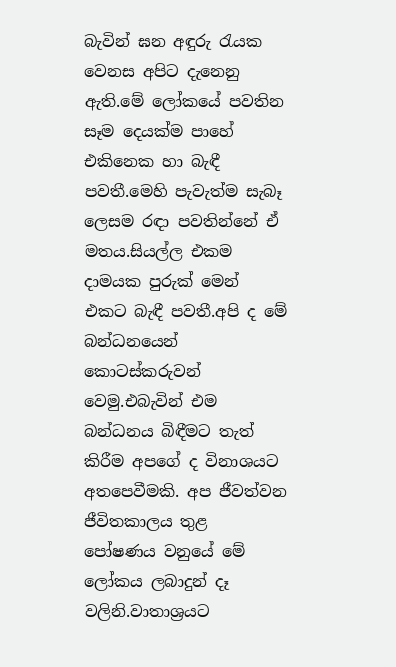බැවින් ඝන අඳුරු රැයක වෙනස අපිට දැනෙනු ඇති.මේ ලෝකයේ පවතින සෑම දෙයක්ම පාහේ එකිනෙක හා බැඳී පවතී.මෙහි පැවැත්ම සැබෑ ලෙසම රඳා පවතින්නේ ඒ මතය.සියල්ල එකම දාමයක පුරුක් මෙන් එකට බැඳී පවතී.අපි ද මේ බන්ධනයෙන් කොටස්කරුවන් වෙමු.එබැවින් එම බන්ධනය බිඳීමට තැත් කිරීම අපගේ ද විනාශයට අතපෙවීමකි. අප ජීවත්වන ජීවිතකාලය තුළ පෝෂණය වනුයේ මේ ලෝකය ලබාදුන් දෑ වලිනි.වාතාශ්‍රයට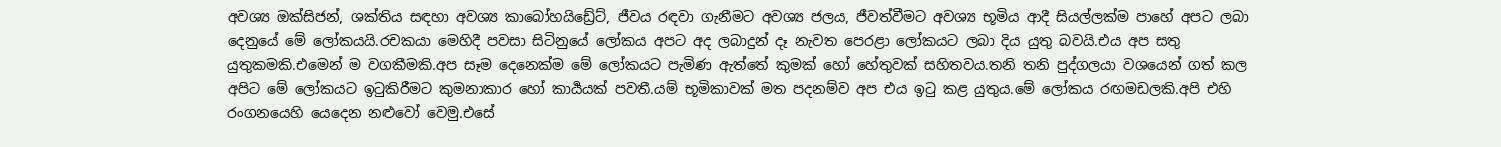අවශ්‍ය ඔක්සිජන්, ශක්තිය සඳහා අවශ්‍ය කාබෝහයිඩ්‍රේට්, ජීවය රඳවා ගැනීමට අවශ්‍ය ජලය, ජීවත්වීමට අවශ්‍ය භූමිය ආදී සියල්ලක්ම පාහේ අපට ලබා දෙනුයේ මේ ලෝකයයි.රචකයා මෙහිදී පවසා සිටිනුයේ ලෝකය අපට අද ලබාදුන් දෑ නැවත පෙරළා ලෝකයට ලබා දිය යුතු බවයි.එය අප සතු යුතුකමකි.එමෙන් ම වගකීමකි.අප සෑම දෙනෙක්ම මේ ලෝකයට පැමිණ ඇත්තේ කුමක් හෝ හේතුවක් සහිතවය.තනි තනි පුද්ගලයා වශයෙන් ගත් කල අපිට මේ ලෝකයට ඉටුකිරීමට කුමනාකාර හෝ කාර්‍යයක් පවතී.යම් භූමිකාවක් මත පදනම්ව අප එය ඉටු කළ යුතුය.මේ ලෝකය රඟමඩලකි.අපි එහි රංගනයෙහි යෙදෙන නළුවෝ වෙමු.එසේ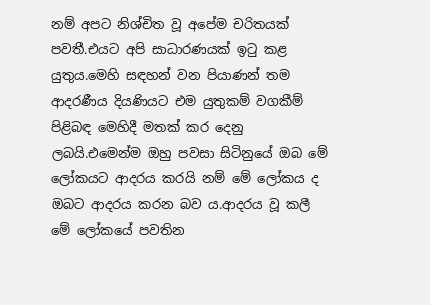නම් අපට නිශ්චිත වූ අපේම චරිතයක් පවතී.එයට අපි සාධාරණයක් ඉටු කළ යුතුය.මෙහි සඳහන් වන පියාණන් තම ආදරණීය දියණියට එම යුතුකම් වගකීම් පිළිබඳ මෙහිදී මතක් කර දෙනු ලබයි.එමෙන්ම ඔහු පවසා සිටිනුයේ ඔබ මේ ලෝකයට ආදරය කරයි නම් මේ ලෝකය ද ඔබට ආදරය කරන බව ය.ආදරය වූ කලී මේ ලෝකයේ පවතින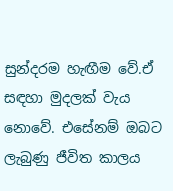සුන්දරම හැඟීම වේ.ඒ සඳහා මුදලක් වැය නොවේ. එසේනම් ඔබට ලැබුණු ජීවිත කාලය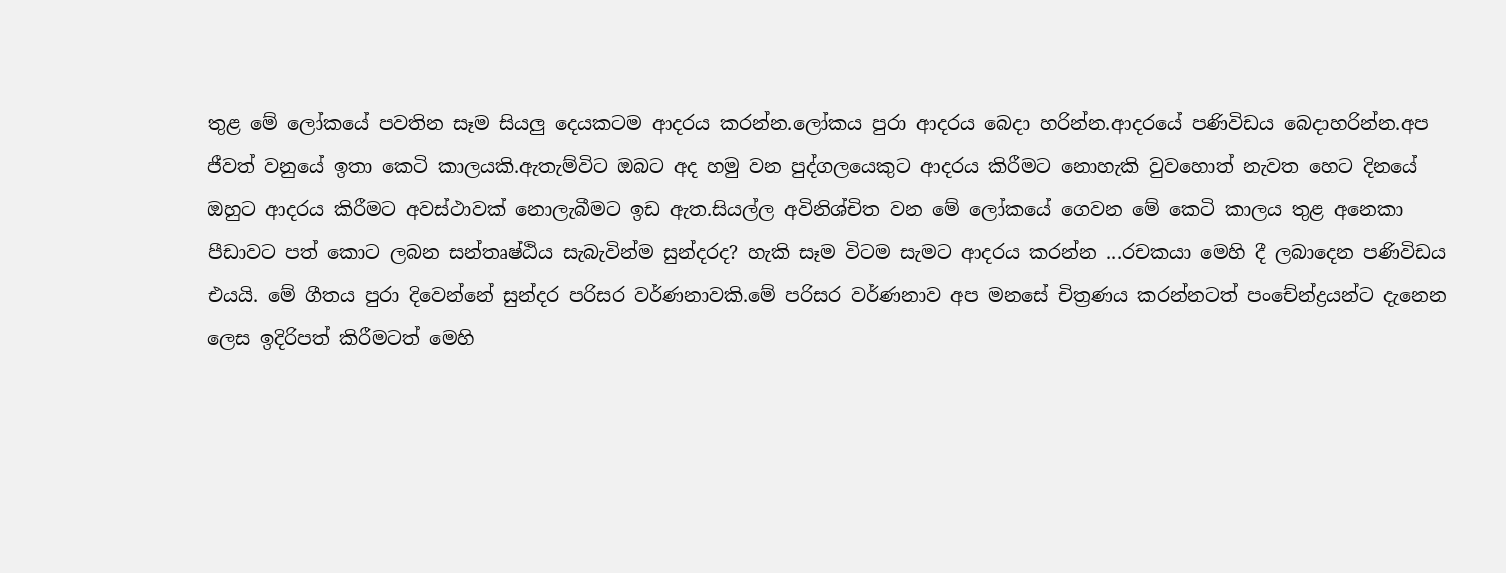තුළ මේ ලෝකයේ පවතින සෑම සියලු දෙයකටම ආදරය කරන්න.ලෝකය පුරා ආදරය බෙදා හරින්න.ආදරයේ පණිවිඩය බෙදාහරින්න.අප ජීවත් වනුයේ ඉතා කෙටි කාලයකි.ඇතැම්විට ඔබට අද හමු වන පුද්ගලයෙකුට ආදරය කිරීමට නොහැකි වුවහොත් නැවත හෙට දිනයේ ඔහුට ආදරය කිරීමට අවස්ථාවක් නොලැබීමට ඉඩ ඇත.සියල්ල අවිනිශ්චිත වන මේ ලෝකයේ ගෙවන මේ කෙටි කාලය තුළ අනෙකා පීඩාවට පත් කොට ලබන සන්තෘෂ්ඨිය සැබැවින්ම සුන්දරද? හැකි සෑම විටම සැමට ආදරය කරන්න ...රචකයා මෙහි දී ලබාදෙන පණිවිඩය එයයි. මේ ගීතය පුරා දිවෙන්නේ සුන්දර පරිසර වර්ණනාවකි.මේ පරිසර වර්ණනාව අප මනසේ චිත්‍රණය කරන්නටත් පංචේන්ද්‍රයන්ට දැනෙන ලෙස ඉදිරිපත් කිරීමටත් මෙහි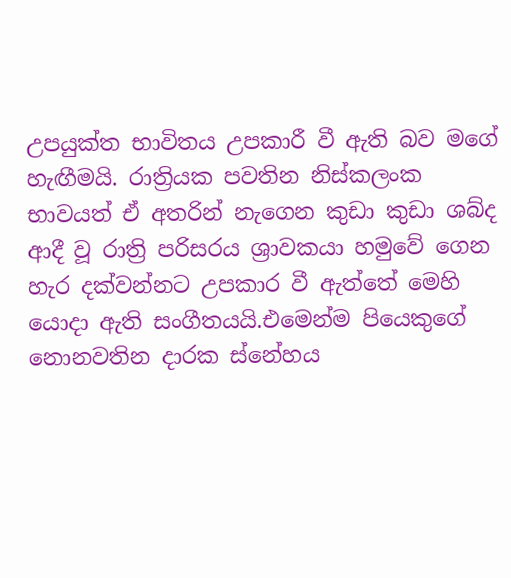උපයුක්ත භාවිතය උපකාරී වී ඇති බව මගේ හැඟීමයි. රාත්‍රියක පවතින නිස්කලංක භාවයත් ඒ අතරින් නැගෙන කුඩා කුඩා ශබ්ද ආදී වූ රාත්‍රි පරිසරය ශ්‍රාවකයා හමුවේ ගෙන හැර දක්වන්නට උපකාර වී ඇත්තේ මෙහි යොදා ඇති සංගීතයයි.එමෙන්ම පියෙකුගේ නොනවතින දාරක ස්නේහය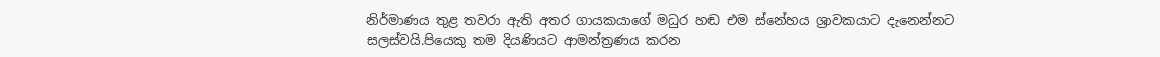නිර්මාණය තුළ තවරා ඇති අතර ගායකයාගේ මධුර හඬ එම ස්නේහය ශ්‍රාවකයාට දැනෙන්නට සලස්වයි.පියෙකු තම දියණියට ආමන්ත්‍රණය කරන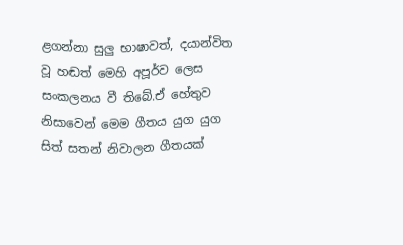ළගන්නා සුලු භාෂාවත්, දයාන්විත වූ හඬත් මෙහි අපූර්ව ලෙස සංකලනය වී තිබේ.ඒ හේතුව නිසාවෙන් මෙම ගීතය යුග යුග සිත් සතන් නිවාලන ගීතයක්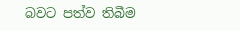බවට පත්ව තිබීම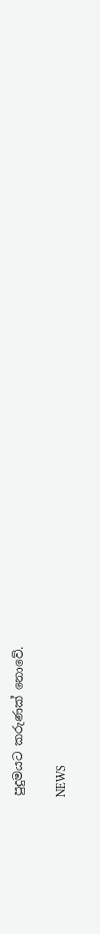පුදුමයට කරුණක් නොවේ.

NEWS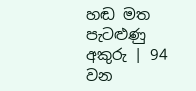හඬ මත පැටළුණු අකුරු | 94 වන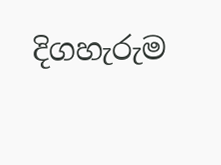දිගහැරුම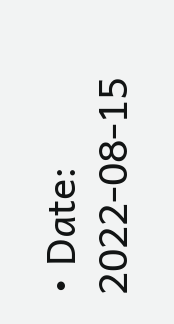• Date: 2022-08-15